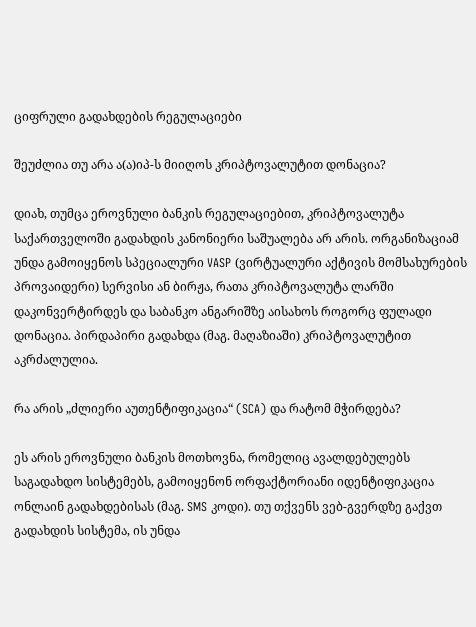ციფრული გადახდების რეგულაციები

შეუძლია თუ არა ა(ა)იპ-ს მიიღოს კრიპტოვალუტით დონაცია?

დიახ, თუმცა ეროვნული ბანკის რეგულაციებით, კრიპტოვალუტა საქართველოში გადახდის კანონიერი საშუალება არ არის. ორგანიზაციამ უნდა გამოიყენოს სპეციალური VASP (ვირტუალური აქტივის მომსახურების პროვაიდერი) სერვისი ან ბირჟა, რათა კრიპტოვალუტა ლარში დაკონვერტირდეს და საბანკო ანგარიშზე აისახოს როგორც ფულადი დონაცია. პირდაპირი გადახდა (მაგ. მაღაზიაში) კრიპტოვალუტით აკრძალულია.

რა არის „ძლიერი აუთენტიფიკაცია“ (SCA) და რატომ მჭირდება?

ეს არის ეროვნული ბანკის მოთხოვნა, რომელიც ავალდებულებს საგადახდო სისტემებს, გამოიყენონ ორფაქტორიანი იდენტიფიკაცია ონლაინ გადახდებისას (მაგ. SMS კოდი). თუ თქვენს ვებ-გვერდზე გაქვთ გადახდის სისტემა, ის უნდა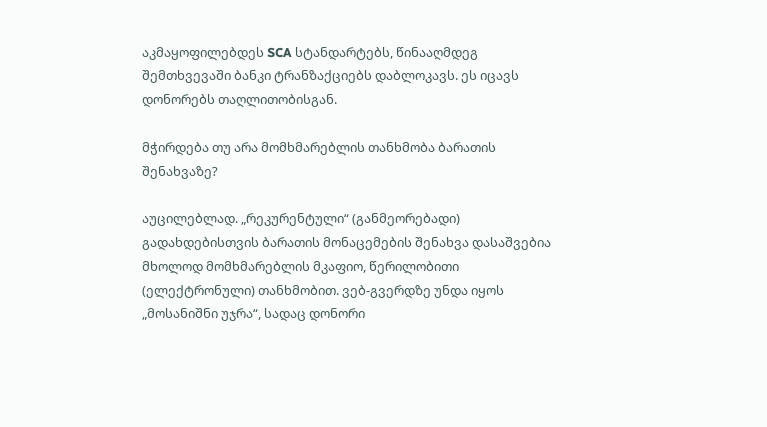აკმაყოფილებდეს SCA სტანდარტებს, წინააღმდეგ შემთხვევაში ბანკი ტრანზაქციებს დაბლოკავს. ეს იცავს დონორებს თაღლითობისგან.

მჭირდება თუ არა მომხმარებლის თანხმობა ბარათის შენახვაზე?

აუცილებლად. „რეკურენტული“ (განმეორებადი) გადახდებისთვის ბარათის მონაცემების შენახვა დასაშვებია მხოლოდ მომხმარებლის მკაფიო, წერილობითი (ელექტრონული) თანხმობით. ვებ-გვერდზე უნდა იყოს „მოსანიშნი უჯრა“, სადაც დონორი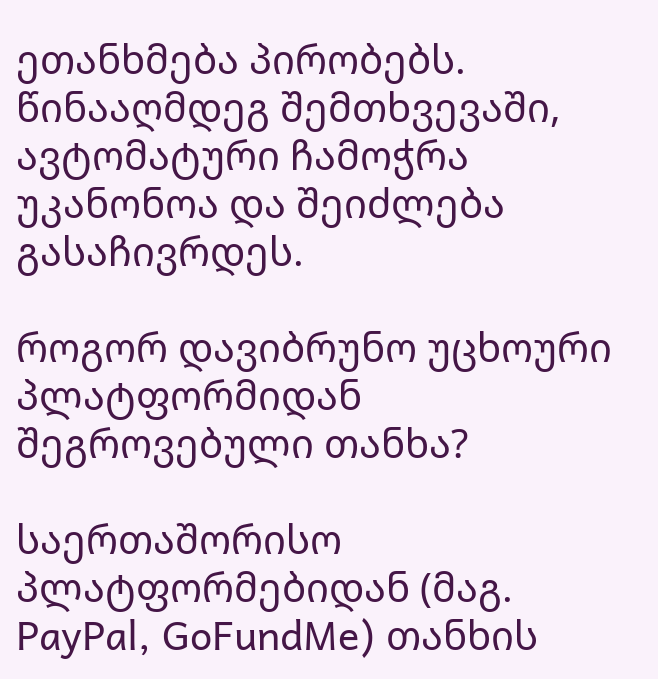ეთანხმება პირობებს. წინააღმდეგ შემთხვევაში, ავტომატური ჩამოჭრა უკანონოა და შეიძლება გასაჩივრდეს.

როგორ დავიბრუნო უცხოური პლატფორმიდან შეგროვებული თანხა?

საერთაშორისო პლატფორმებიდან (მაგ. PayPal, GoFundMe) თანხის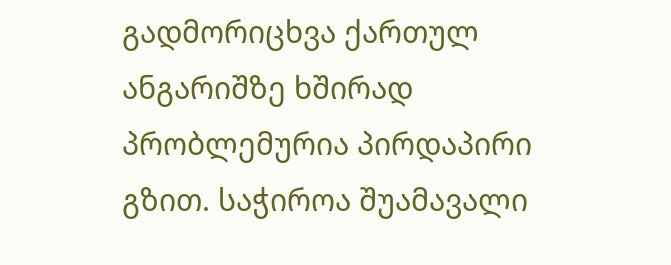გადმორიცხვა ქართულ ანგარიშზე ხშირად პრობლემურია პირდაპირი გზით. საჭიროა შუამავალი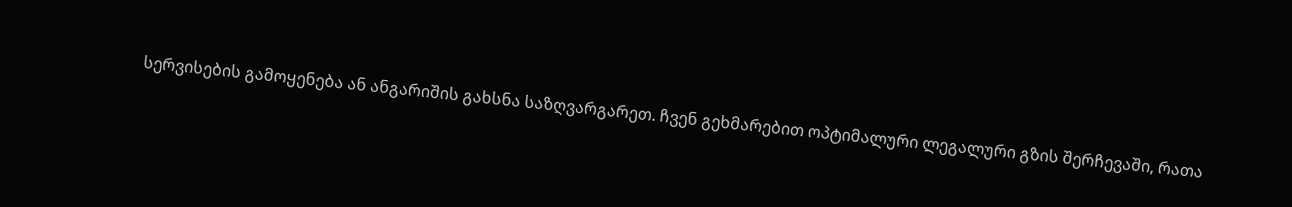სერვისების გამოყენება ან ანგარიშის გახსნა საზღვარგარეთ. ჩვენ გეხმარებით ოპტიმალური ლეგალური გზის შერჩევაში, რათა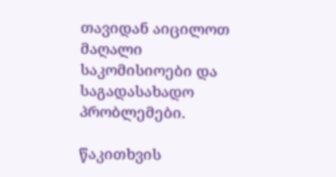თავიდან აიცილოთ მაღალი საკომისიოები და საგადასახადო პრობლემები.

წაკითხვის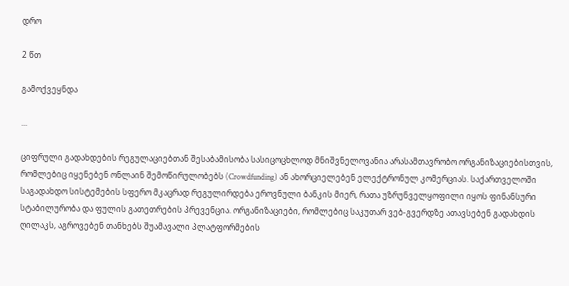დრო

2 წთ

გამოქვეყნდა

...

ციფრული გადახდების რეგულაციებთან შესაბამისობა სასიცოცხლოდ მნიშვნელოვანია არასამთავრობო ორგანიზაციებისთვის, რომლებიც იყენებენ ონლაინ შემოწირულობებს (Crowdfunding) ან ახორციელებენ ელექტრონულ კომერციას. საქართველოში საგადახდო სისტემების სფერო მკაცრად რეგულირდება ეროვნული ბანკის მიერ, რათა უზრუნველყოფილი იყოს ფინანსური სტაბილურობა და ფულის გათეთრების პრევენცია. ორგანიზაციები, რომლებიც საკუთარ ვებ-გვერდზე ათავსებენ გადახდის ღილაკს, აგროვებენ თანხებს შუამავალი პლატფორმების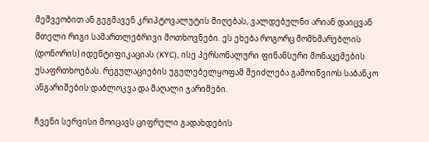მეშვეობით ან გეგმავენ კრიპტოვალუტის მიღებას, ვალდებულნი არიან დაიცვან მთელი რიგი სამართლებრივი მოთხოვნები. ეს ეხება როგორც მომხმარებლის (დონორის) იდენტიფიკაციას (KYC), ისე პერსონალური ფინანსური მონაცემების უსაფრთხოებას. რეგულაციების უგულებელყოფამ შეიძლება გამოიწვიოს საბანკო ანგარიშების დაბლოკვა და მაღალი ჯარიმები.

ჩვენი სერვისი მოიცავს ციფრული გადახდების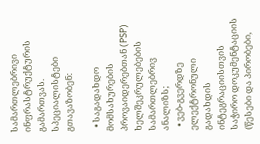სამართლებრივი ინფრასტრუქტურის გამართვას. სპეციალისტები გთავაზობენ:

  • საგადახდო მომსახურების პროვაიდერებთან (PSP) ხელშეკრულებების სამართლებრივ ანალიზს;
  • ვებ-გვერდზე ელექტრონული გადახდის ინტეგრაციისთვის საჭირო დოკუმენტაციის (წესები და პირობები,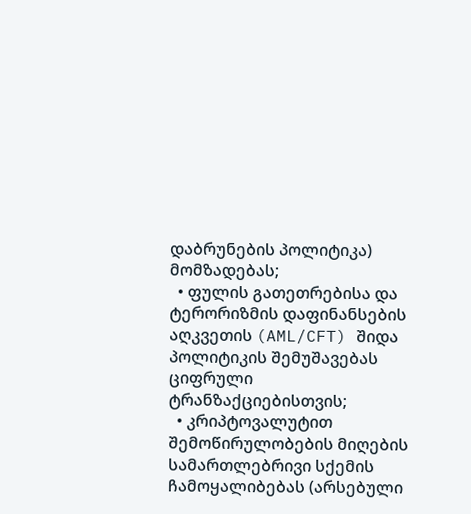დაბრუნების პოლიტიკა) მომზადებას;
  • ფულის გათეთრებისა და ტერორიზმის დაფინანსების აღკვეთის (AML/CFT) შიდა პოლიტიკის შემუშავებას ციფრული ტრანზაქციებისთვის;
  • კრიპტოვალუტით შემოწირულობების მიღების სამართლებრივი სქემის ჩამოყალიბებას (არსებული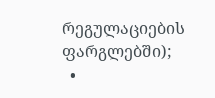რეგულაციების ფარგლებში);
  •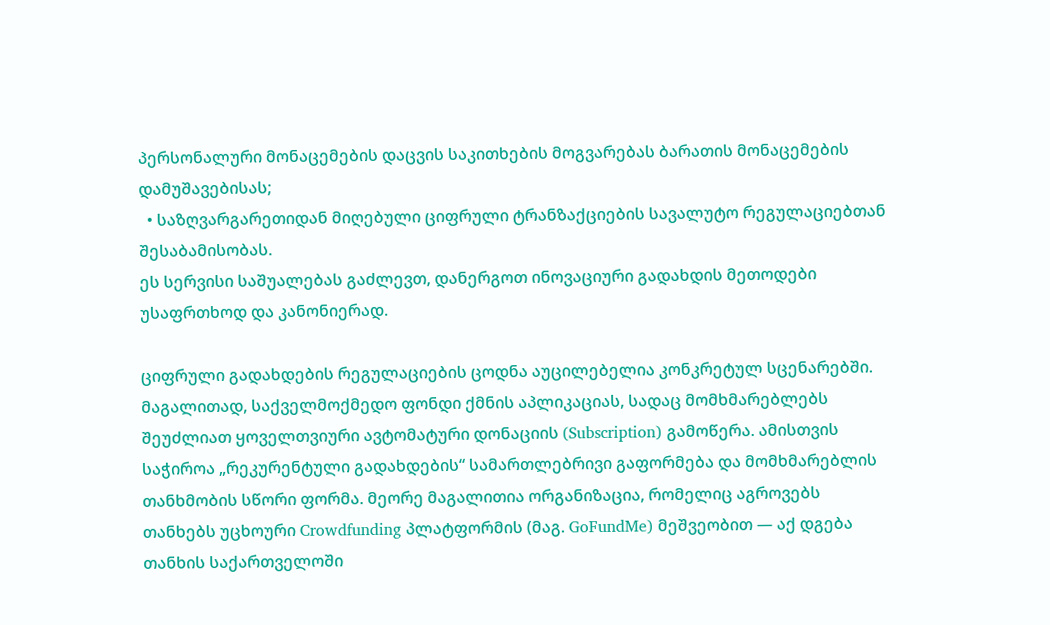პერსონალური მონაცემების დაცვის საკითხების მოგვარებას ბარათის მონაცემების დამუშავებისას;
  • საზღვარგარეთიდან მიღებული ციფრული ტრანზაქციების სავალუტო რეგულაციებთან შესაბამისობას.
ეს სერვისი საშუალებას გაძლევთ, დანერგოთ ინოვაციური გადახდის მეთოდები უსაფრთხოდ და კანონიერად.

ციფრული გადახდების რეგულაციების ცოდნა აუცილებელია კონკრეტულ სცენარებში. მაგალითად, საქველმოქმედო ფონდი ქმნის აპლიკაციას, სადაც მომხმარებლებს შეუძლიათ ყოველთვიური ავტომატური დონაციის (Subscription) გამოწერა. ამისთვის საჭიროა „რეკურენტული გადახდების“ სამართლებრივი გაფორმება და მომხმარებლის თანხმობის სწორი ფორმა. მეორე მაგალითია ორგანიზაცია, რომელიც აგროვებს თანხებს უცხოური Crowdfunding პლატფორმის (მაგ. GoFundMe) მეშვეობით — აქ დგება თანხის საქართველოში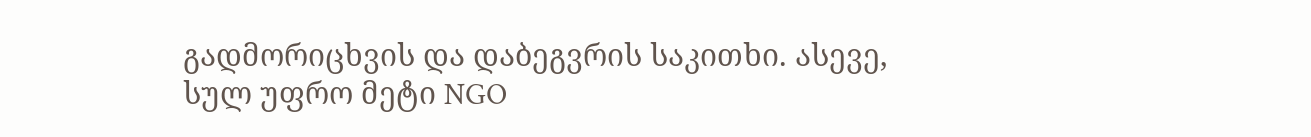გადმორიცხვის და დაბეგვრის საკითხი. ასევე, სულ უფრო მეტი NGO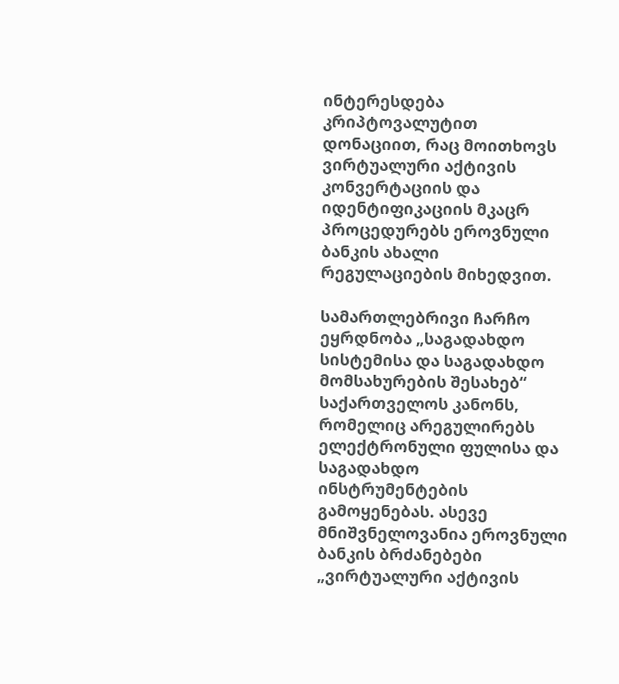ინტერესდება კრიპტოვალუტით დონაციით, რაც მოითხოვს ვირტუალური აქტივის კონვერტაციის და იდენტიფიკაციის მკაცრ პროცედურებს ეროვნული ბანკის ახალი რეგულაციების მიხედვით.

სამართლებრივი ჩარჩო ეყრდნობა „საგადახდო სისტემისა და საგადახდო მომსახურების შესახებ“ საქართველოს კანონს, რომელიც არეგულირებს ელექტრონული ფულისა და საგადახდო ინსტრუმენტების გამოყენებას. ასევე მნიშვნელოვანია ეროვნული ბანკის ბრძანებები „ვირტუალური აქტივის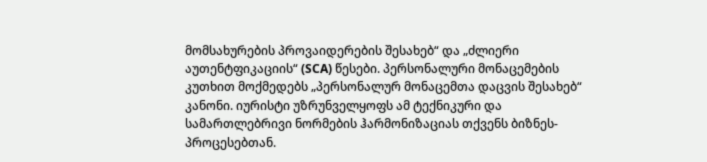მომსახურების პროვაიდერების შესახებ“ და „ძლიერი აუთენტფიკაციის“ (SCA) წესები. პერსონალური მონაცემების კუთხით მოქმედებს „პერსონალურ მონაცემთა დაცვის შესახებ“ კანონი. იურისტი უზრუნველყოფს ამ ტექნიკური და სამართლებრივი ნორმების ჰარმონიზაციას თქვენს ბიზნეს-პროცესებთან.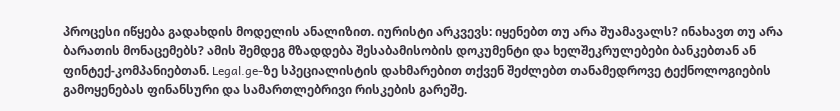პროცესი იწყება გადახდის მოდელის ანალიზით. იურისტი არკვევს: იყენებთ თუ არა შუამავალს? ინახავთ თუ არა ბარათის მონაცემებს? ამის შემდეგ მზადდება შესაბამისობის დოკუმენტი და ხელშეკრულებები ბანკებთან ან ფინტექ-კომპანიებთან. Legal.ge-ზე სპეციალისტის დახმარებით თქვენ შეძლებთ თანამედროვე ტექნოლოგიების გამოყენებას ფინანსური და სამართლებრივი რისკების გარეშე.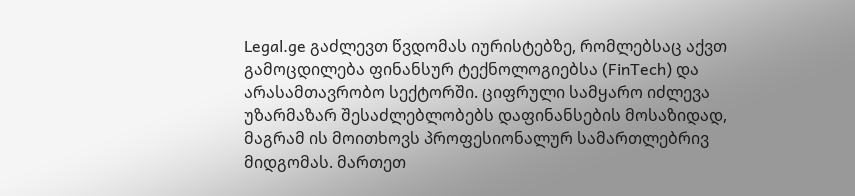Legal.ge გაძლევთ წვდომას იურისტებზე, რომლებსაც აქვთ გამოცდილება ფინანსურ ტექნოლოგიებსა (FinTech) და არასამთავრობო სექტორში. ციფრული სამყარო იძლევა უზარმაზარ შესაძლებლობებს დაფინანსების მოსაზიდად, მაგრამ ის მოითხოვს პროფესიონალურ სამართლებრივ მიდგომას. მართეთ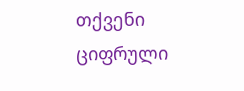თქვენი ციფრული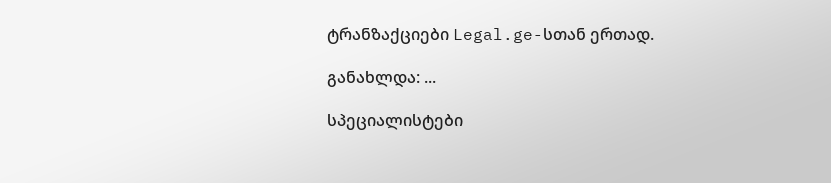ტრანზაქციები Legal.ge-სთან ერთად.

განახლდა: ...

სპეციალისტები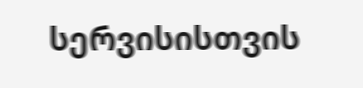სერვისისთვის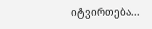იტვირთება...